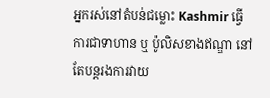អ្នករស់នៅតំបន់ជម្លោះ Kashmir ធ្វើការជាទាហាន ឬ ប៉ូលិសខាងឥណ្ឌា នៅតែបន្តរងការវាយ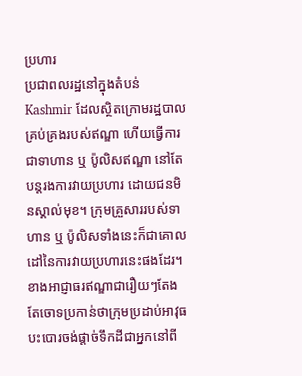ប្រហារ
ប្រជាពលរដ្ឋនៅក្នុងតំបន់ Kashmir ដែលស្ថិតក្រោមរដ្ឋបាលគ្រប់គ្រងរបស់ឥណ្ឌា ហើយធ្វើការជាទាហាន ឬ ប៉ូលិសឥណ្ឌា នៅតែបន្តរងការវាយប្រហារ ដោយជនមិនស្គាល់មុខ។ ក្រុមគ្រួសាររបស់ទាហាន ឬ ប៉ូលិសទាំងនេះក៏ជាគោលដៅនៃការវាយប្រហារនេះផងដែរ។ ខាងអាជ្ញាធរឥណ្ឌាជារឿយៗតែងតែចោទប្រកាន់ថាក្រុមប្រដាប់អាវុធបះបោរចង់ផ្ដាច់ទឹកដីជាអ្នកនៅពី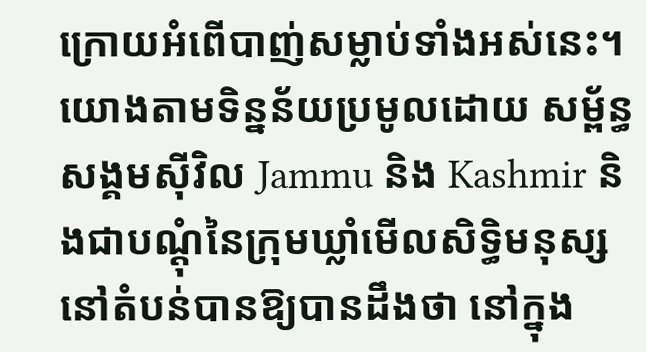ក្រោយអំពើបាញ់សម្លាប់ទាំងអស់នេះ។
យោងតាមទិន្នន័យប្រមូលដោយ សម្ព័ន្ធសង្គមស៊ីវិល Jammu និង Kashmir និងជាបណ្ដុំនៃក្រុមឃ្លាំមើលសិទ្ធិមនុស្សនៅតំបន់បានឱ្យបានដឹងថា នៅក្នុង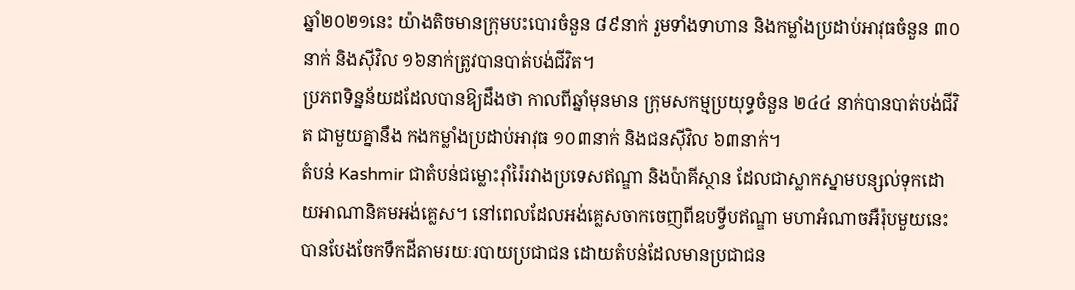ឆ្នាំ២០២១នេះ យ៉ាងតិចមានក្រុមបះបោរចំនួន ៨៩នាក់ រួមទាំងទាហាន និងកម្លាំងប្រដាប់អាវុធចំនួន ៣០នាក់ និងស៊ីវិល ១៦នាក់ត្រូវបានបាត់បង់ជីវិត។
ប្រភពទិន្នន័យដដែលបានឱ្យដឹងថា កាលពីឆ្នាំមុនមាន ក្រុមសកម្មប្រយុទ្ធចំនួន ២៤៤ នាក់បានបាត់បង់ជីវិត ជាមួយគ្នានឹង កងកម្លាំងប្រដាប់អាវុធ ១០៣នាក់ និងជនស៊ីវិល ៦៣នាក់។
តំបន់ Kashmir ជាតំបន់ជម្លោះរ៉ាំរ៉ៃរវាងប្រទេសឥណ្ឌា និងប៉ាគីស្ថាន ដែលជាស្លាកស្នាមបន្សល់ទុកដោយអាណានិគមអង់គ្លេស។ នៅពេលដែលអង់គ្លេសចាកចេញពីឧបទ្វីបឥណ្ឌា មហាអំណាចអឺរ៉ុបមួយនេះបានបែងចែកទឹកដីតាមរយៈរបាយប្រជាជន ដោយតំបន់ដែលមានប្រជាជន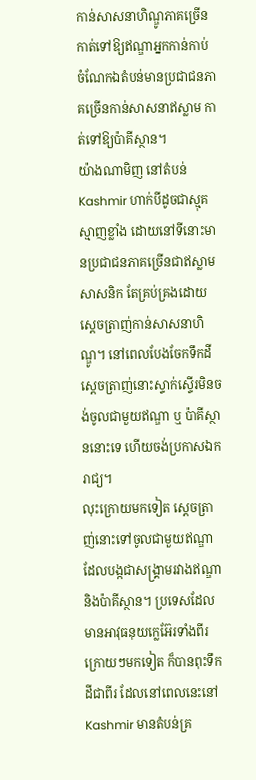កាន់សាសនាហិណ្ឌូភាគច្រើន កាត់ទៅឱ្យឥណ្ឌាអ្នកកាន់កាប់ ចំណែកឯតំបន់មានប្រជាជនភាគច្រើនកាន់សាសនាឥស្លាម កាត់ទៅឱ្យប៉ាគីស្ថាន។
យ៉ាងណាមិញ នៅតំបន់ Kashmir ហាក់បីដូចជាស្មុគស្មាញខ្លាំង ដោយនៅទីនោះមានប្រជាជនភាគច្រើនជាឥស្លាមសាសនិក តែគ្រប់គ្រងដោយស្ដេចត្រាញ់កាន់សាសនាហិណ្ឌូ។ នៅពេលបែងចែកទឹកដី ស្ដេចត្រាញ់នោះស្ទាក់ស្ទើរមិនចង់ចូលជាមួយឥណ្ឌា ឬ ប៉ាគីស្ថាននោះទេ ហើយចង់ប្រកាសឯករាជ្យ។
លុះក្រោយមកទៀត ស្ដេចត្រាញ់នោះទៅចូលជាមួយឥណ្ឌា ដែលបង្កជាសង្គ្រាមរវាងឥណ្ឌា និងប៉ាគីស្ថាន។ ប្រទេសដែលមានអាវុធនុយក្លេអ៊ែរទាំងពីរក្រោយៗមកទៀត ក៏បានពុះទឹកដីជាពីរ ដែលនៅពេលនេះនៅ Kashmir មានតំបន់គ្រ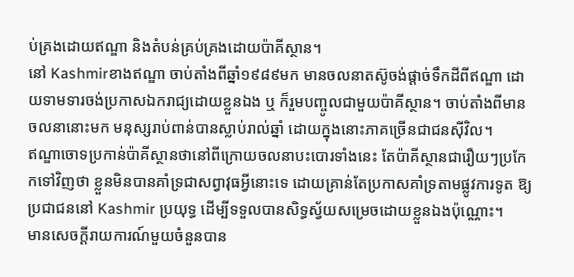ប់គ្រងដោយឥណ្ឌា និងតំបន់គ្រប់គ្រងដោយប៉ាគីស្ថាន។
នៅ Kashmirខាងឥណ្ឌា ចាប់តាំងពីឆ្នាំ១៩៨៩មក មានចលនាតស៊ូចង់ផ្ដាច់ទឹកដីពីឥណ្ឌា ដោយទាមទារចង់ប្រកាសឯករាជ្យដោយខ្លួនឯង ឬ ក៏រួមបញ្ចូលជាមួយប៉ាគីស្ថាន។ ចាប់តាំងពីមានចលនានោះមក មនុស្សរាប់ពាន់បានស្លាប់រាល់ឆ្នាំ ដោយក្នុងនោះភាគច្រើនជាជនស៊ីវិល។
ឥណ្ឌាចោទប្រកាន់ប៉ាគីស្ថានថានៅពីក្រោយចលនាបះបោរទាំងនេះ តែប៉ាគីស្ថានជារឿយៗប្រកែកទៅវិញថា ខ្លួនមិនបានគាំទ្រជាសព្វាវុធអ្វីនោះទេ ដោយគ្រាន់តែប្រកាសគាំទ្រតាមផ្លូវការទូត ឱ្យប្រជាជននៅ Kashmir ប្រយុទ្ធ ដើម្បីទទួលបានសិទ្ធស្វ័យសម្រេចដោយខ្លួនឯងប៉ុណ្ណោះ។
មានសេចក្ដីរាយការណ៍មួយចំនួនបាន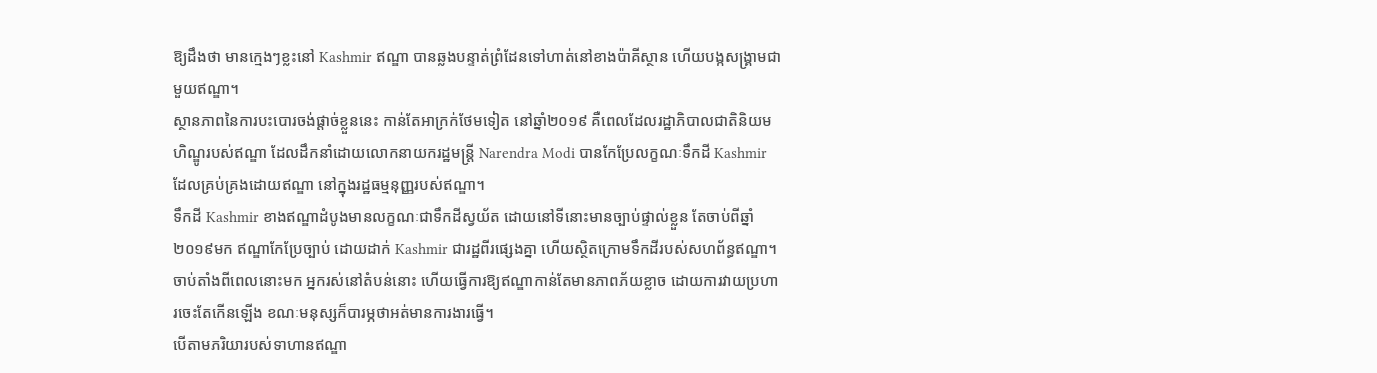ឱ្យដឹងថា មានក្មេងៗខ្លះនៅ Kashmir ឥណ្ឌា បានឆ្លងបន្ទាត់ព្រំដែនទៅហាត់នៅខាងប៉ាគីស្ថាន ហើយបង្កសង្គ្រាមជាមួយឥណ្ឌា។
ស្ថានភាពនៃការបះបោរចង់ផ្ដាច់ខ្លួននេះ កាន់តែអាក្រក់ថែមទៀត នៅឆ្នាំ២០១៩ គឺពេលដែលរដ្ឋាភិបាលជាតិនិយមហិណ្ឌូរបស់ឥណ្ឌា ដែលដឹកនាំដោយលោកនាយករដ្ឋមន្ត្រី Narendra Modi បានកែប្រែលក្ខណៈទឹកដី Kashmir ដែលគ្រប់គ្រងដោយឥណ្ឌា នៅក្នុងរដ្ឋធម្មនុញ្ញរបស់ឥណ្ឌា។
ទឹកដី Kashmir ខាងឥណ្ឌាដំបូងមានលក្ខណៈជាទឹកដីស្វយ័ត ដោយនៅទីនោះមានច្បាប់ផ្ទាល់ខ្លួន តែចាប់ពីឆ្នាំ២០១៩មក ឥណ្ឌាកែប្រែច្បាប់ ដោយដាក់ Kashmir ជារដ្ឋពីរផ្សេងគ្នា ហើយស្ថិតក្រោមទឹកដីរបស់សហព័ន្ធឥណ្ឌា។
ចាប់តាំងពីពេលនោះមក អ្នករស់នៅតំបន់នោះ ហើយធ្វើការឱ្យឥណ្ឌាកាន់តែមានភាពភ័យខ្លាច ដោយការវាយប្រហារចេះតែកើនឡើង ខណៈមនុស្សក៏បារម្ភថាអត់មានការងារធ្វើ។
បើតាមភរិយារបស់ទាហានឥណ្ឌា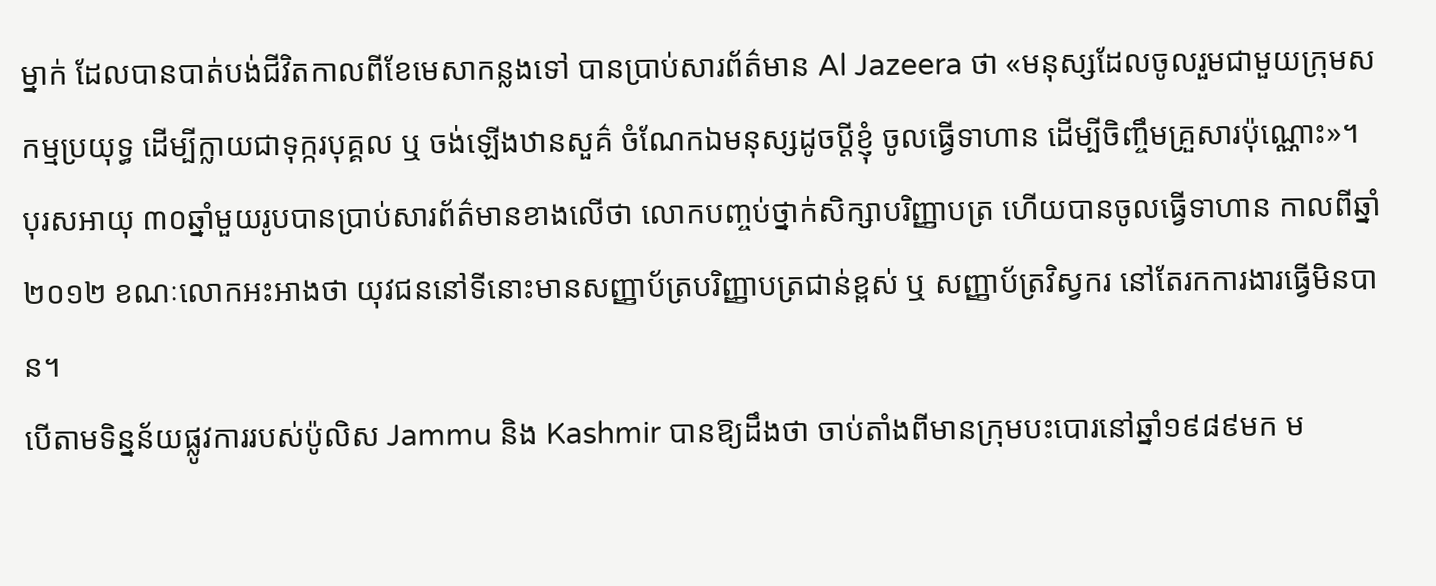ម្នាក់ ដែលបានបាត់បង់ជីវិតកាលពីខែមេសាកន្លងទៅ បានប្រាប់សារព័ត៌មាន Al Jazeera ថា «មនុស្សដែលចូលរួមជាមួយក្រុមសកម្មប្រយុទ្ធ ដើម្បីក្លាយជាទុក្ករបុគ្គល ឬ ចង់ឡើងឋានសួគ៌ ចំណែកឯមនុស្សដូចប្ដីខ្ញុំ ចូលធ្វើទាហាន ដើម្បីចិញ្ចឹមគ្រួសារប៉ុណ្ណោះ»។
បុរសអាយុ ៣០ឆ្នាំមួយរូបបានប្រាប់សារព័ត៌មានខាងលើថា លោកបញ្ចប់ថ្នាក់សិក្សាបរិញ្ញាបត្រ ហើយបានចូលធ្វើទាហាន កាលពីឆ្នាំ២០១២ ខណៈលោកអះអាងថា យុវជននៅទីនោះមានសញ្ញាប័ត្របរិញ្ញាបត្រជាន់ខ្ពស់ ឬ សញ្ញាប័ត្រវិស្វករ នៅតែរកការងារធ្វើមិនបាន។
បើតាមទិន្នន័យផ្លូវការរបស់ប៉ូលិស Jammu និង Kashmir បានឱ្យដឹងថា ចាប់តាំងពីមានក្រុមបះបោរនៅឆ្នាំ១៩៨៩មក ម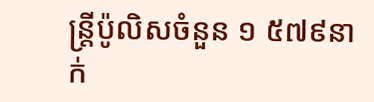ន្ត្រីប៉ូលិសចំនួន ១ ៥៧៩នាក់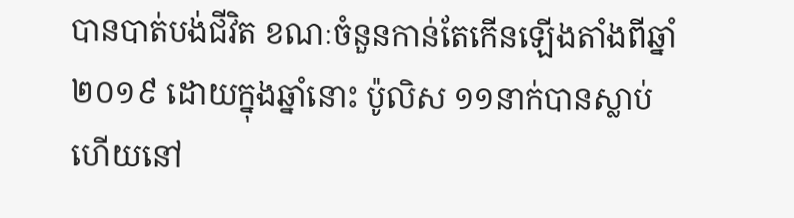បានបាត់បង់ជីវិត ខណៈចំនួនកាន់តែកើនឡើងតាំងពីឆ្នាំ២០១៩ ដោយក្នុងឆ្នាំនោះ ប៉ូលិស ១១នាក់បានស្លាប់ ហើយនៅ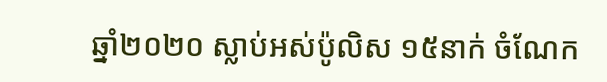ឆ្នាំ២០២០ ស្លាប់អស់ប៉ូលិស ១៥នាក់ ចំណែក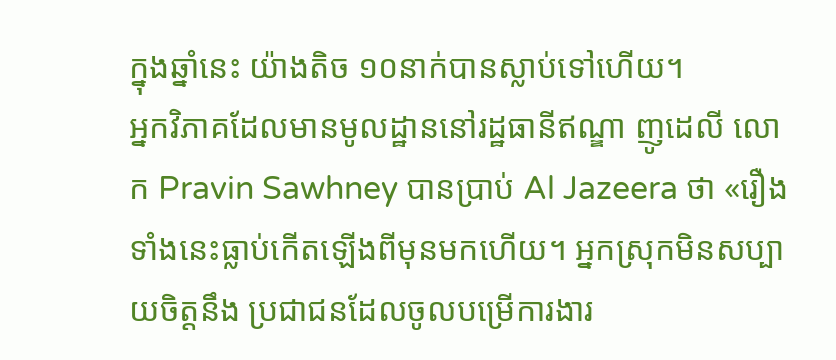ក្នុងឆ្នាំនេះ យ៉ាងតិច ១០នាក់បានស្លាប់ទៅហើយ។
អ្នកវិភាគដែលមានមូលដ្ឋាននៅរដ្ឋធានីឥណ្ឌា ញូដេលី លោក Pravin Sawhney បានប្រាប់ Al Jazeera ថា «រឿងទាំងនេះធ្លាប់កើតឡើងពីមុនមកហើយ។ អ្នកស្រុកមិនសប្បាយចិត្តនឹង ប្រជាជនដែលចូលបម្រើការងារ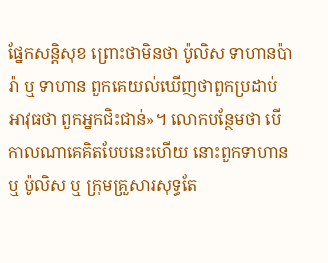ផ្នែកសន្តិសុខ ព្រោះថាមិនថា ប៉ូលិស ទាហានប៉ារ៉ា ឬ ទាហាន ពួកគេយល់ឃើញថាពួកប្រដាប់អាវុធថា ពួកអ្នកជិះជាន់»។ លោកបន្ថែមថា បើកាលណាគេគិតបែបនេះហើយ នោះពួកទាហាន ឬ ប៉ូលិស ឬ ក្រុមគ្រួសារសុទ្ធតែ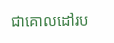ជាគោលដៅរប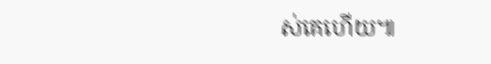ស់គេហើយ៕